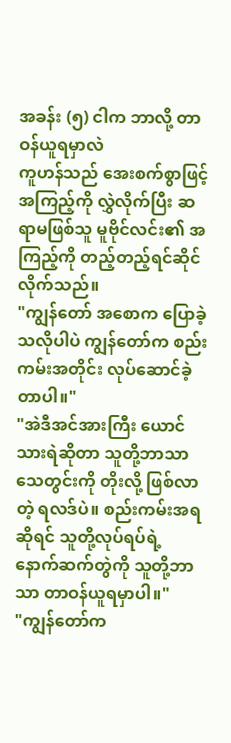အခန်း (၅) ငါက ဘာလို့ တာဝန်ယူရမှာလဲ
ကူဟန်သည် အေးစက်စွာဖြင့် အကြည့်ကို လွှဲလိုက်ပြီး ဆရာမဖြစ်သူ မူဗိုင်လင်း၏ အကြည့်ကို တည့်တည့်ရင်ဆိုင်လိုက်သည်။
"ကျွန်တော် အစောက ပြောခဲ့သလိုပါပဲ ကျွန်တော်က စည်းကမ်းအတိုင်း လုပ်ဆောင်ခဲ့တာပါ။"
"အဲဒီအင်အားကြီး ယောင်သားရဲဆိုတာ သူတို့ဘာသာ သေတွင်းကို တိုးလို့ ဖြစ်လာတဲ့ ရလဒ်ပဲ။ စည်းကမ်းအရဆိုရင် သူတို့လုပ်ရပ်ရဲ့ နောက်ဆက်တွဲကို သူတို့ဘာသာ တာဝန်ယူရမှာပါ။"
"ကျွန်တော်က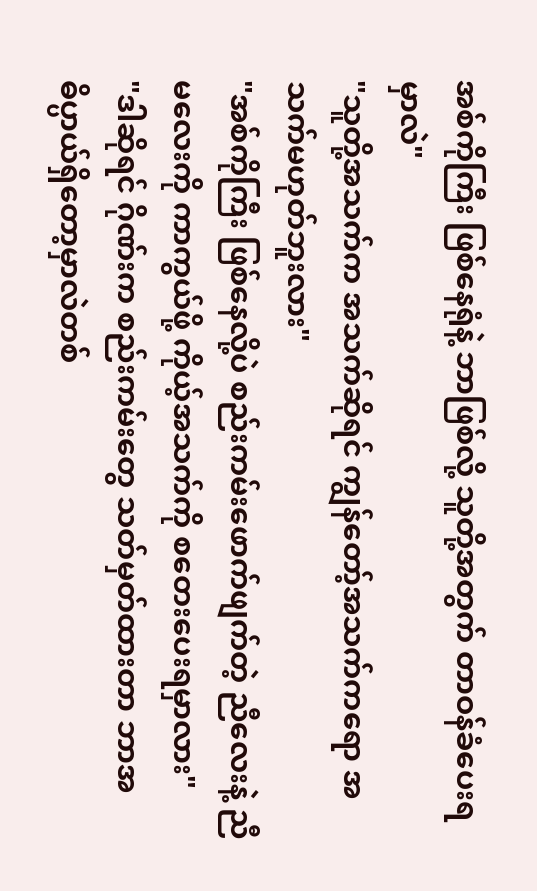အစ်ကိုကြီး ဖြစ်နေရုံနဲ့ ဘာဖြစ်လို့ သူတို့အတွက် တာဝန်ခံပေးရမှာလဲ"
"သူတို့အသက်က အသက်ဆိုရင် ကျွန်တော့်အသက်ကရော အသက်မဟုတ်ဘူးလား"
"အစ်ကိုကြီး ဖြစ်နေလို့ပဲ စည်းကမ်းဖောက်ဖျက်တဲ့ ညီလေးနဲ့ ညီမလေးကို ကာကွယ်ဖို့ ကိုယ့်အသက်ကို စတေးပေးရမှာလား"
"ဒါဆိုရင် ဂိုဏ်းက စည်းကမ်းတွေ သတ်မှတ်ထားတာ ဘာအဓိပ္ပာယ်ရှိတော့မှာလဲတစ်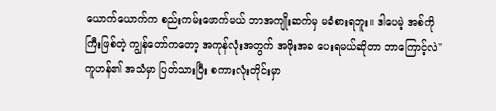ယောက်ယောက်က စည်းကမ်းဖောက်မယ် ဘာအကျိုးဆက်မှ မခံစားရဘူး။ ဒါပေမဲ့ အစ်ကိုကြီးဖြစ်တဲ့ ကျွန်တော်ကတော့ အကုန်လုံးအတွက် အဖိုးအခ ပေးရမယ်ဆိုတာ ဘာကြောင့်လဲ"
ကူဟန်၏ အသံမှာ ပြတ်သားပြီး စကားလုံးတိုင်းမှာ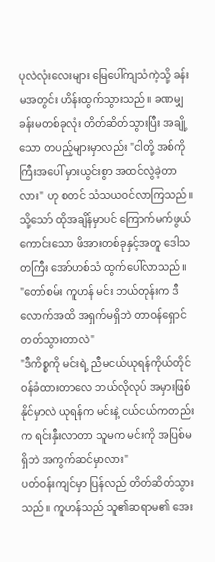ပုလဲလုံးလေးများ မြေပေါ်ကျသံကဲ့သို့ ခန်းမအတွင်း ဟိန်းထွက်သွားသည်။ ခဏမျှ ခန်းမတစ်ခုလုံး တိတ်ဆိတ်သွားပြီး အချို့သော တပည့်များမှာလည်း "ငါတို့ အစ်ကိုကြီးအပေါ် မှားယွင်းစွာ အထင်လွဲခဲ့တာလား" ဟု စတင် သံသယဝင်လာကြသည်။
သို့သော် ထိုအချိန်မှာပင် ကြောက်မက်ဖွယ်ကောင်းသော ဖိအားတစ်ခုနှင့်အတူ ဒေါသတကြီး အော်ဟစ်သံ ထွက်ပေါ်လာသည်။
"တော်စမ်း ကူဟန် မင်း ဘယ်တုန်းက ဒီလောက်အထိ အရှက်မရှိဘဲ တာဝန်ရှောင်တတ်သွားတာလဲ"
"ဒီကိစ္စကို မင်းရဲ့ ညီမငယ်ယုရန်ကိုယ်တိုင် ဝန်ခံထားတာလေ ဘယ်လိုလုပ် အမှားဖြစ်နိုင်မှာလဲ ယုရန်က မင်းနဲ့ ငယ်ငယ်ကတည်းက ရင်းနှီးလာတာ သူမက မင်းကို အပြစ်မရှိဘဲ အကွက်ဆင်မှာလား"
ပတ်ဝန်းကျင်မှာ ပြန်လည် တိတ်ဆိတ်သွားသည်။ ကူဟန်သည် သူ၏ဆရာမ၏ အေး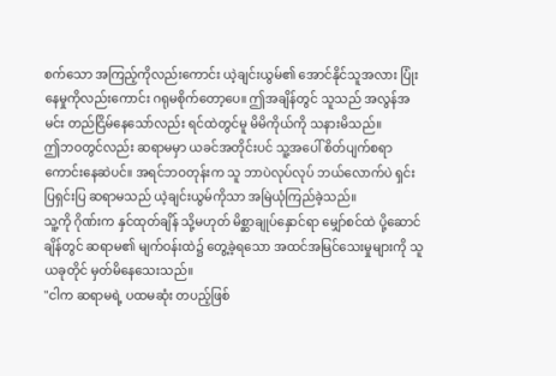စက်သော အကြည့်ကိုလည်းကောင်း ယဲ့ချင်းယွမ်၏ အောင်နိုင်သူအလား ပြုံးနေမှုကိုလည်းကောင်း ဂရုမစိုက်တော့ပေ။ ဤအချိန်တွင် သူသည် အလွန်အမင်း တည်ငြိမ်နေသော်လည်း ရင်ထဲတွင်မူ မိမိကိုယ်ကို သနားမိသည်။
ဤဘဝတွင်လည်း ဆရာမမှာ ယခင်အတိုင်းပင် သူ့အပေါ် စိတ်ပျက်စရာကောင်းနေဆဲပင်။ အရင်ဘဝတုန်းက သူ ဘာပဲလုပ်လုပ် ဘယ်လောက်ပဲ ရှင်းပြရှင်းပြ ဆရာမသည် ယဲ့ချင်းယွမ်ကိုသာ အမြဲယုံကြည်ခဲ့သည်။
သူ့ကို ဂိုဏ်းက နှင်ထုတ်ချိန် သို့မဟုတ် မိစ္ဆာချုပ်နှောင်ရာ မျှော်စင်ထဲ ပို့ဆောင်ချိန်တွင် ဆရာမ၏ မျက်ဝန်းထဲ၌ တွေ့ခဲ့ရသော အထင်အမြင်သေးမှုများကို သူ ယခုတိုင် မှတ်မိနေသေးသည်။
"ငါက ဆရာမရဲ့ ပထမဆုံး တပည့်ဖြစ်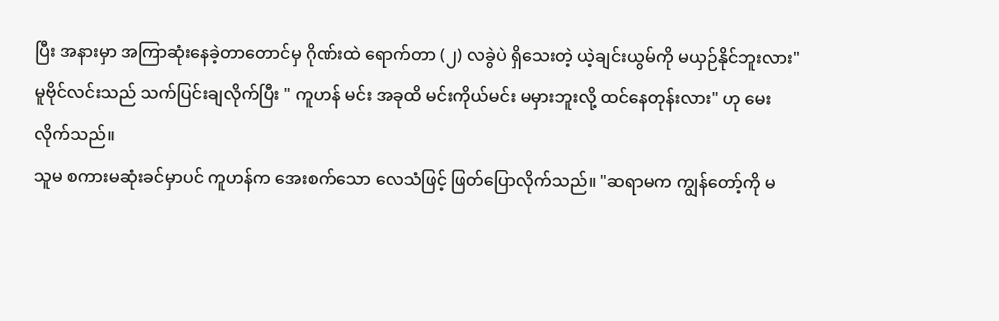ပြီး အနားမှာ အကြာဆုံးနေခဲ့တာတောင်မှ ဂိုဏ်းထဲ ရောက်တာ (၂) လခွဲပဲ ရှိသေးတဲ့ ယဲ့ချင်းယွမ်ကို မယှဉ်နိုင်ဘူးလား"
မူဗိုင်လင်းသည် သက်ပြင်းချလိုက်ပြီး " ကူဟန် မင်း အခုထိ မင်းကိုယ်မင်း မမှားဘူးလို့ ထင်နေတုန်းလား" ဟု မေးလိုက်သည်။
သူမ စကားမဆုံးခင်မှာပင် ကူဟန်က အေးစက်သော လေသံဖြင့် ဖြတ်ပြောလိုက်သည်။ "ဆရာမက ကျွန်တော့်ကို မ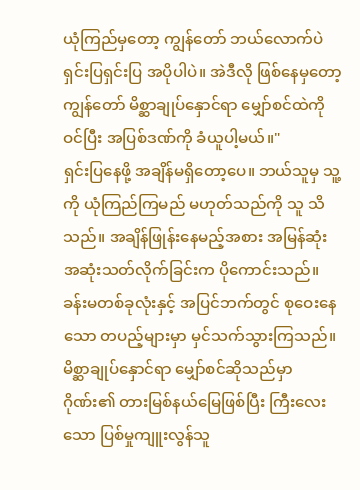ယုံကြည်မှတော့ ကျွန်တော် ဘယ်လောက်ပဲ ရှင်းပြရှင်းပြ အပိုပါပဲ။ အဲဒီလို ဖြစ်နေမှတော့ ကျွန်တော် မိစ္ဆာချုပ်နှောင်ရာ မျှော်စင်ထဲကို ဝင်ပြီး အပြစ်ဒဏ်ကို ခံယူပါ့မယ်။"
ရှင်းပြနေဖို့ အချိန်မရှိတော့ပေ။ ဘယ်သူမှ သူ့ကို ယုံကြည်ကြမည် မဟုတ်သည်ကို သူ သိသည်။ အချိန်ဖြုန်းနေမည့်အစား အမြန်ဆုံး အဆုံးသတ်လိုက်ခြင်းက ပိုကောင်းသည်။
ခန်းမတစ်ခုလုံးနှင့် အပြင်ဘက်တွင် စုဝေးနေသော တပည့်များမှာ မှင်သက်သွားကြသည်။ မိစ္ဆာချုပ်နှောင်ရာ မျှော်စင်ဆိုသည်မှာ ဂိုဏ်း၏ တားမြစ်နယ်မြေဖြစ်ပြီး ကြီးလေးသော ပြစ်မှုကျူးလွန်သူ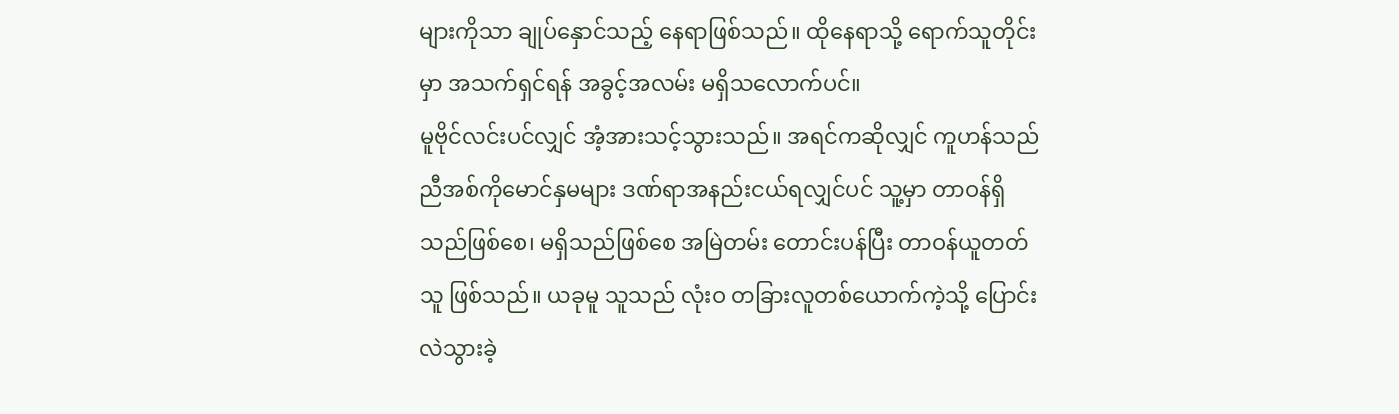များကိုသာ ချုပ်နှောင်သည့် နေရာဖြစ်သည်။ ထိုနေရာသို့ ရောက်သူတိုင်းမှာ အသက်ရှင်ရန် အခွင့်အလမ်း မရှိသလောက်ပင်။
မူဗိုင်လင်းပင်လျှင် အံ့အားသင့်သွားသည်။ အရင်ကဆိုလျှင် ကူဟန်သည် ညီအစ်ကိုမောင်နှမများ ဒဏ်ရာအနည်းငယ်ရလျှင်ပင် သူ့မှာ တာဝန်ရှိသည်ဖြစ်စေ၊ မရှိသည်ဖြစ်စေ အမြဲတမ်း တောင်းပန်ပြီး တာဝန်ယူတတ်သူ ဖြစ်သည်။ ယခုမူ သူသည် လုံးဝ တခြားလူတစ်ယောက်ကဲ့သို့ ပြောင်းလဲသွားခဲ့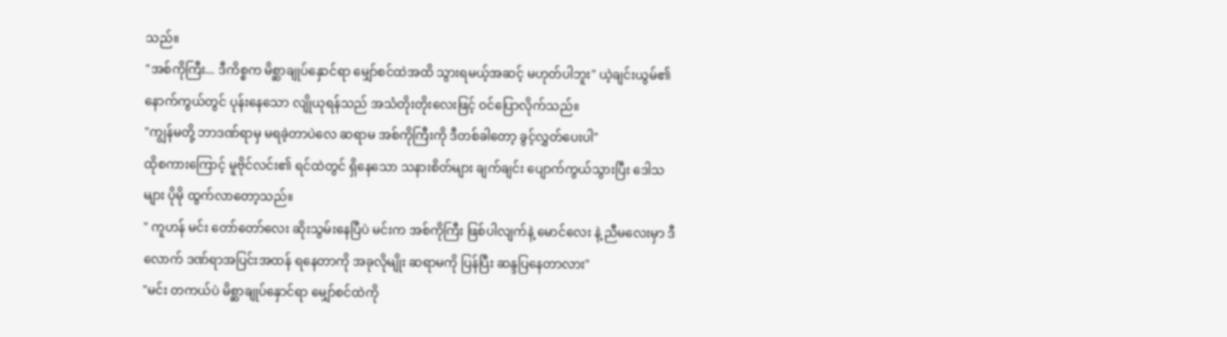သည်။
"အစ်ကိုကြီး... ဒီကိစ္စက မိစ္ဆာချုပ်နှောင်ရာ မျှော်စင်ထဲအထိ သွားရမယ့်အဆင့် မဟုတ်ပါဘူး" ယဲ့ချင်းယွမ်၏ နောက်ကွယ်တွင် ပုန်းနေသော လျိုယုရန်သည် အသံတိုးတိုးလေးဖြင့် ဝင်ပြောလိုက်သည်။
"ကျွန်မတို့ ဘာဒဏ်ရာမှ မရခဲ့တာပဲလေ ဆရာမ အစ်ကိုကြီးကို ဒီတစ်ခါတော့ ခွင့်လွှတ်ပေးပါ"
ထိုစကားကြောင့် မူဗိုင်လင်း၏ ရင်ထဲတွင် ရှိနေသော သနားစိတ်များ ချက်ချင်း ပျောက်ကွယ်သွားပြီး ဒေါသများ ပိုမို ထွက်လာတော့သည်။
" ကူဟန် မင်း တော်တော်လေး ဆိုးသွမ်းနေပြီပဲ မင်းက အစ်ကိုကြီး ဖြစ်ပါလျက်နဲ့ မောင်လေး နဲ့ ညီမလေးမှာ ဒီလောက် ဒဏ်ရာအပြင်းအထန် ရနေတာကို အခုလိုမျိုး ဆရာမကို ပြန်ပြီး ဆန္ဒပြနေတာလား"
"မင်း တကယ်ပဲ မိစ္ဆာချုပ်နှောင်ရာ မျှော်စင်ထဲကို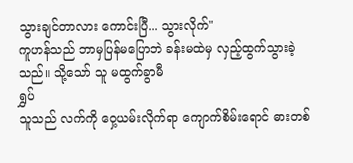သွားချင်တာလား ကောင်းပြီ... သွားလိုက်"
ကူဟန်သည် ဘာမှပြန်မပြောဘဲ ခန်းမထဲမှ လှည့်ထွက်သွားခဲ့သည်။ သို့သော် သူ မထွက်ခွာမီ
ရွှပ်
သူသည် လက်ကို ဝှေ့ယမ်းလိုက်ရာ ကျောက်စိမ်းရောင် ဓားတစ်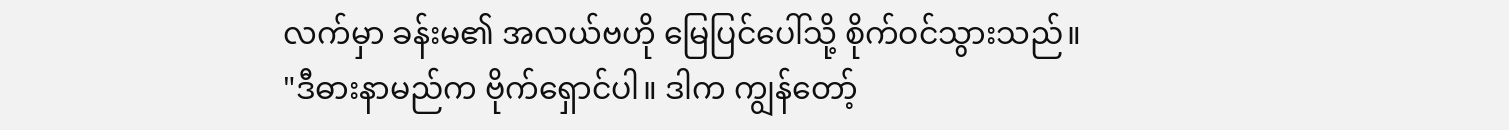လက်မှာ ခန်းမ၏ အလယ်ဗဟို မြေပြင်ပေါ်သို့ စိုက်ဝင်သွားသည်။
"ဒီဓားနာမည်က ဗိုက်ရှောင်ပါ။ ဒါက ကျွန်တော့်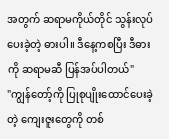အတွက် ဆရာမကိုယ်တိုင် သွန်းလုပ်ပေးခဲ့တဲ့ ဓားပါ။ ဒီနေ့ကစပြီး ဒီဓားကို ဆရာမဆီ ပြန်အပ်ပါတယ်"
"ကျွန်တော့်ကို ပြုစုပျိုးထောင်ပေးခဲ့တဲ့ ကျေးဇူးတွေကို တစ်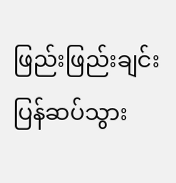ဖြည်းဖြည်းချင်း ပြန်ဆပ်သွား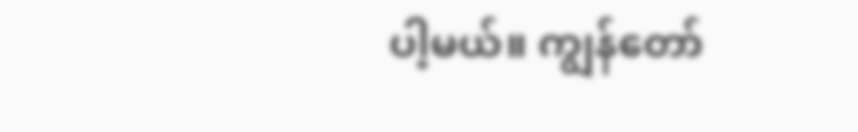ပါ့မယ်။ ကျွန်တော်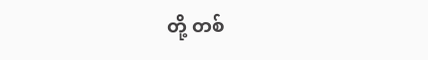တို့ တစ်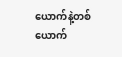ယောက်နဲ့တစ်ယောက်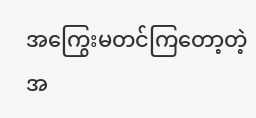အကြွေးမတင်ကြတော့တဲ့အ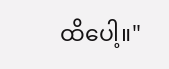ထိပေါ့။"